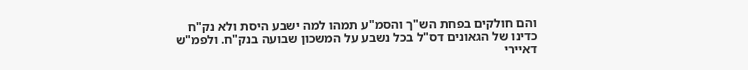והם חולקים בפחת הש"ך והסמ"ע תמהו למה ישבע היסת ולא נק"ח כדינו של הגאונים דס"ל בכל נשבע על המשכון שבועה בנק"ח. ולפמ"ש דאיירי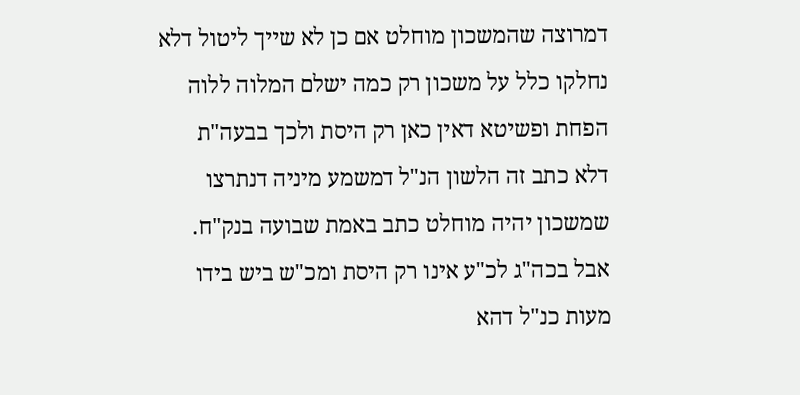דמרוצה שהמשכון מוחלט אם כן לא שייך ליטול דלא נחלקו כלל על משכון רק כמה ישלם המלוה ללוה הפחת ופשיטא דאין כאן רק היסת ולכך בבעה"ת דלא כתב זה הלשון הנ"ל דמשמע מיניה דנתרצו שמשכון יהיה מוחלט כתב באמת שבועה בנק"ח. אבל בכה"ג לכ"ע אינו רק היסת ומכ"ש ביש בידו מעות כנ"ל דהא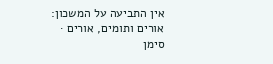אין התביעה על המשכון:
אורים ותומים, אורים · סימן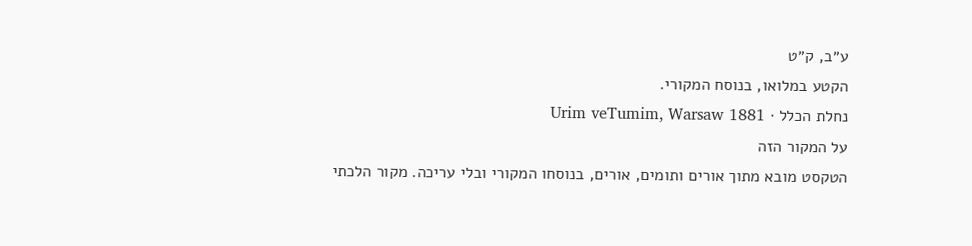ע״ב, ק״ט
הקטע במלואו, בנוסח המקורי.
נחלת הכלל · Urim veTumim, Warsaw 1881
על המקור הזה
הטקסט מובא מתוך אורים ותומים, אורים, בנוסחו המקורי ובלי עריכה. מקור הלכתי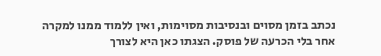נכתב בזמן מסוים ובנסיבות מסוימות, ואין ללמוד ממנו למקרה אחר בלי הכרעה של פוסק. הצגתו כאן היא לצורך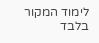לימוד המקור בלבד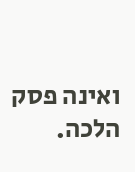ואינה פסק הלכה.